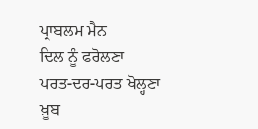ਪ੍ਰਾਬਲਮ ਮੈਨ
ਦਿਲ ਨੂੰ ਫਰੋਲਣਾ
ਪਰਤ-ਦਰ-ਪਰਤ ਖੋਲ੍ਹਣਾ
ਖ਼ੂਬ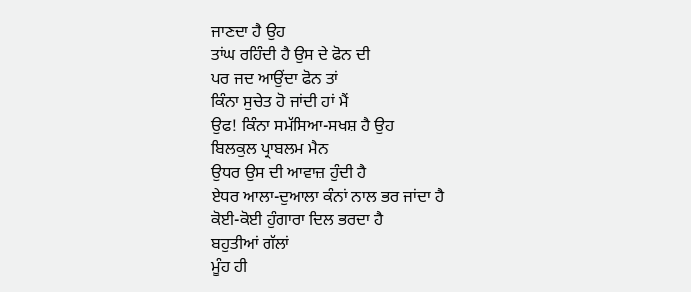ਜਾਣਦਾ ਹੈ ਉਹ
ਤਾਂਘ ਰਹਿੰਦੀ ਹੈ ਉਸ ਦੇ ਫੋਨ ਦੀ
ਪਰ ਜਦ ਆਉਂਦਾ ਫੋਨ ਤਾਂ
ਕਿੰਨਾ ਸੁਚੇਤ ਹੋ ਜਾਂਦੀ ਹਾਂ ਮੈਂ
ਉਫ! ਕਿੰਨਾ ਸਮੱਸਿਆ-ਸਖਸ਼ ਹੈ ਉਹ
ਬਿਲਕੁਲ ਪ੍ਰਾਬਲਮ ਮੈਨ
ਉਧਰ ਉਸ ਦੀ ਆਵਾਜ਼ ਹੁੰਦੀ ਹੈ
ਏਧਰ ਆਲਾ-ਦੁਆਲਾ ਕੰਨਾਂ ਨਾਲ ਭਰ ਜਾਂਦਾ ਹੈ
ਕੋਈ-ਕੋਈ ਹੁੰਗਾਰਾ ਦਿਲ ਭਰਦਾ ਹੈ
ਬਹੁਤੀਆਂ ਗੱਲਾਂ
ਮੂੰਹ ਹੀ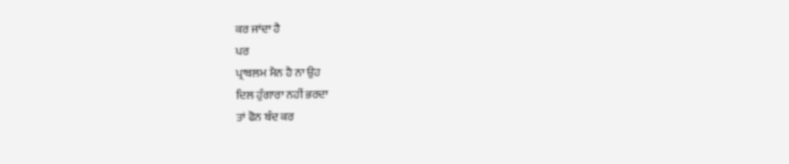ਕਰ ਜਾਂਦਾ ਹੈ
ਪਰ
ਪ੍ਰਾਬਲਮ ਮੈਨ ਹੈ ਨਾ ਉਹ
ਦਿਲ ਹੁੰਗਾਰਾ ਨਹੀਂ ਭਰਦਾ
ਤਾਂ ਫੋਨ ਬੰਦ ਕਰ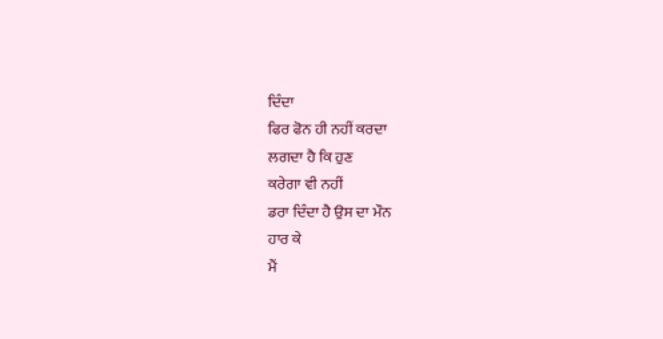ਦਿੰਦਾ
ਫਿਰ ਫੋਨ ਹੀ ਨਹੀਂ ਕਰਦਾ
ਲਗਦਾ ਹੈ ਕਿ ਹੁਣ
ਕਰੇਗਾ ਵੀ ਨਹੀਂ
ਡਰਾ ਦਿੰਦਾ ਹੈ ਉਸ ਦਾ ਮੌਨ
ਹਾਰ ਕੇ
ਮੈਂ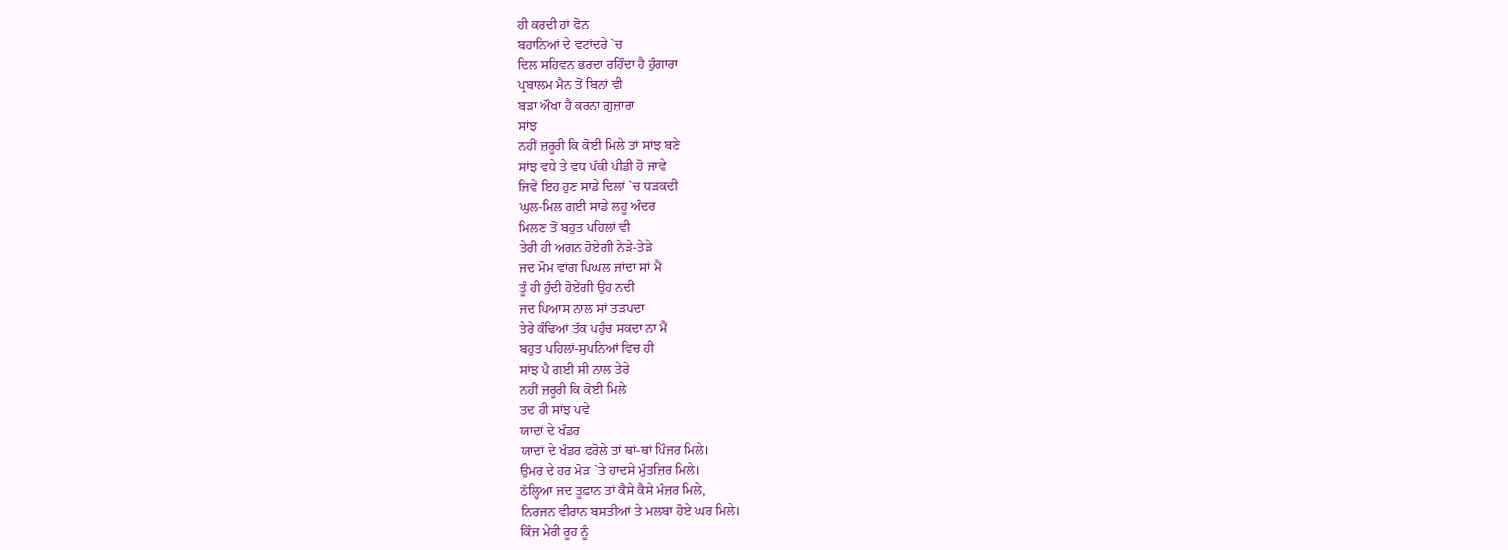ਹੀ ਕਰਦੀ ਹਾਂ ਫੋਨ
ਬਹਾਨਿਆਂ ਦੇ ਵਟਾਂਦਰੇ `ਚ
ਦਿਲ ਸਹਿਵਨ ਭਰਦਾ ਰਹਿੰਦਾ ਹੈ ਹੁੰਗਾਰਾ
ਪ੍ਰਬਾਲਮ ਮੈਨ ਤੋਂ ਬਿਨਾਂ ਵੀ
ਬੜਾ ਔਖਾ ਹੈ ਕਰਨਾ ਗ਼ੁਜ਼ਾਰਾ
ਸਾਂਝ
ਨਹੀਂ ਜ਼ਰੂਰੀ ਕਿ ਕੋਈ ਮਿਲੇ ਤਾਂ ਸਾਂਝ ਬਣੇ
ਸਾਂਝ ਵਧੇ ਤੇ ਵਧ ਪੱਕੀ ਪੀਡੀ ਹੋ ਜਾਵੇ
ਜਿਵੇਂ ਇਹ ਹੁਣ ਸਾਡੇ ਦਿਲਾਂ `ਚ ਧੜਕਦੀ
ਘੁਲ-ਮਿਲ ਗਈ ਸਾਡੇ ਲਹੂ ਅੰਦਰ
ਮਿਲਣ ਤੋਂ ਬਹੁਤ ਪਹਿਲਾਂ ਵੀ
ਤੇਰੀ ਹੀ ਅਗਨ ਹੋਏਗੀ ਨੇੜੇ-ਤੇੜੇ
ਜਦ ਮੋਮ ਵਾਂਗ ਪਿਘਲ ਜਾਂਦਾ ਸਾਂ ਮੈਂ
ਤੂੰ ਹੀ ਹੁੰਦੀ ਹੋਏਂਗੀ ਉਹ ਨਦੀ
ਜਦ ਪਿਆਸ ਨਾਲ ਸਾਂ ਤੜਪਦਾ
ਤੇਰੇ ਕੰਢਿਆਂ ਤੱਕ ਪਹੁੰਚ ਸਕਦਾ ਨਾ ਮੈਂ
ਬਹੁਤ ਪਹਿਲਾਂ-ਸੁਪਨਿਆਂ ਵਿਚ ਹੀ
ਸਾਂਝ ਪੈ ਗਈ ਸੀ ਨਾਲ ਤੇਰੇ
ਨਹੀਂ ਜ਼ਰੂਰੀ ਕਿ ਕੋਈ ਮਿਲੇ
ਤਦ ਹੀ ਸਾਂਝ ਪਵੇ
ਯਾਦਾਂ ਦੇ ਖੰਡਰ
ਯਾਦਾਂ ਦੇ ਖੰਡਰ ਫਰੋਲੇ ਤਾਂ ਥਾਂ-ਥਾਂ ਪਿੰਜਰ ਮਿਲੇ।
ਉਮਰ ਦੇ ਹਰ ਮੋੜ `ਤੇ ਹਾਦਸੇ ਮੁੰਤਜ਼ਿਰ ਮਿਲੇ।
ਠੱਲ੍ਹਿਆ ਜਦ ਤੂਫ਼ਾਨ ਤਾਂ ਕੈਸੇ ਕੈਸੇ ਮੰਜ਼ਰ ਮਿਲੇ,
ਨਿਰਜਨ ਵੀਰਾਨ ਬਸਤੀਆਂ ਤੇ ਮਲਬਾ ਹੋਏ ਘਰ ਮਿਲੇ।
ਕਿੰਜ ਮੇਰੀ ਰੂਹ ਨੂੰ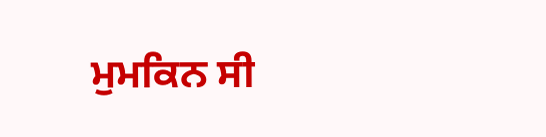ਮੁਮਕਿਨ ਸੀ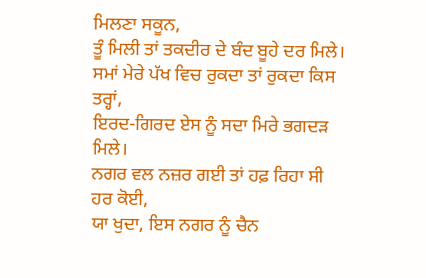ਮਿਲਣਾ ਸਕੂਨ,
ਤੂੰ ਮਿਲੀ ਤਾਂ ਤਕਦੀਰ ਦੇ ਬੰਦ ਬੂਹੇ ਦਰ ਮਿਲੇ।
ਸਮਾਂ ਮੇਰੇ ਪੱਖ ਵਿਚ ਰੁਕਦਾ ਤਾਂ ਰੁਕਦਾ ਕਿਸ ਤਰ੍ਹਾਂ,
ਇਰਦ-ਗਿਰਦ ਏਸ ਨੂੰ ਸਦਾ ਮਿਰੇ ਭਗਦੜ ਮਿਲੇ।
ਨਗਰ ਵਲ ਨਜ਼ਰ ਗਈ ਤਾਂ ਹਫ਼ ਰਿਹਾ ਸੀ ਹਰ ਕੋਈ,
ਯਾ ਖੁਦਾ, ਇਸ ਨਗਰ ਨੂੰ ਚੈਨ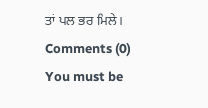ਤਾਂ ਪਲ ਭਰ ਮਿਲੇ।
Comments (0)
You must be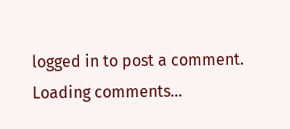logged in to post a comment.
Loading comments...